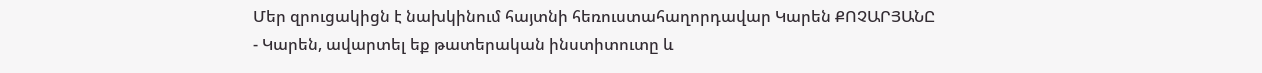Մեր զրուցակիցն է նախկինում հայտնի հեռուստահաղորդավար Կարեն ՔՈՉԱՐՅԱՆԸ
- Կարեն, ավարտել եք թատերական ինստիտուտը և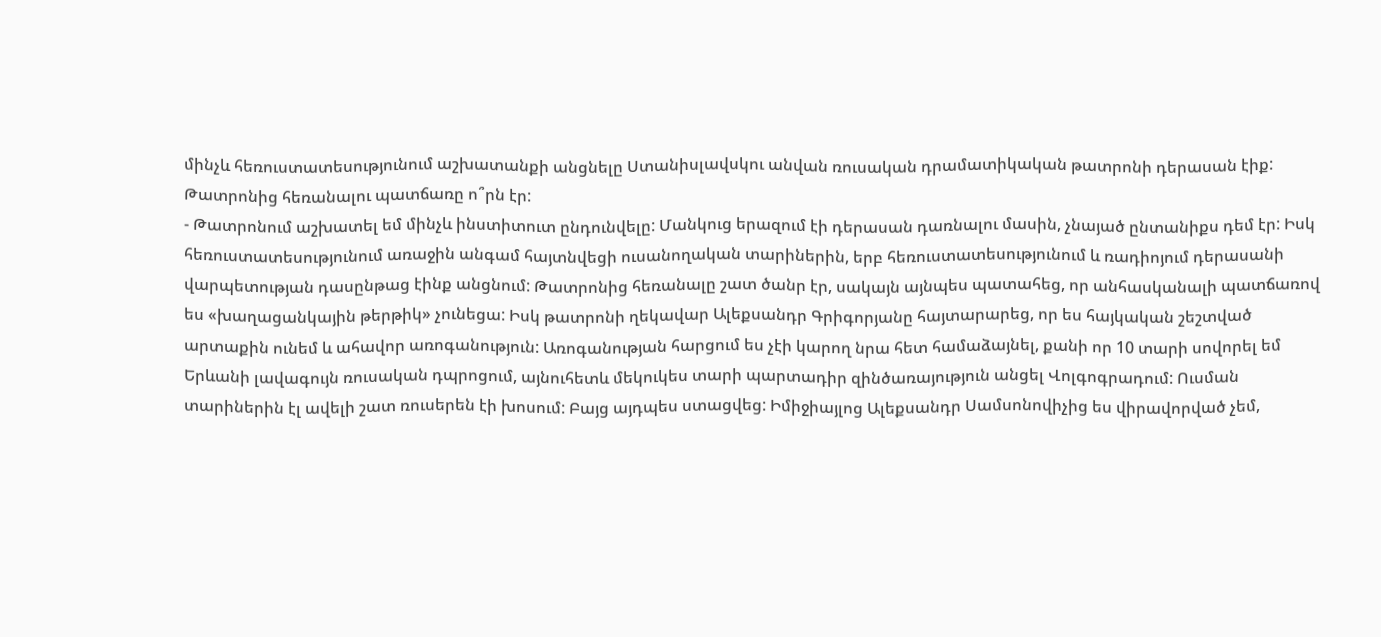մինչև հեռուստատեսությունում աշխատանքի անցնելը Ստանիսլավսկու անվան ռուսական դրամատիկական թատրոնի դերասան էիք: Թատրոնից հեռանալու պատճառը ո՞րն էր:
- Թատրոնում աշխատել եմ մինչև ինստիտուտ ընդունվելը: Մանկուց երազում էի դերասան դառնալու մասին, չնայած ընտանիքս դեմ էր: Իսկ հեռուստատեսությունում առաջին անգամ հայտնվեցի ուսանողական տարիներին, երբ հեռուստատեսությունում և ռադիոյում դերասանի վարպետության դասընթաց էինք անցնում: Թատրոնից հեռանալը շատ ծանր էր, սակայն այնպես պատահեց, որ անհասկանալի պատճառով ես «խաղացանկային թերթիկ» չունեցա: Իսկ թատրոնի ղեկավար Ալեքսանդր Գրիգորյանը հայտարարեց, որ ես հայկական շեշտված արտաքին ունեմ և ահավոր առոգանություն: Առոգանության հարցում ես չէի կարող նրա հետ համաձայնել, քանի որ 10 տարի սովորել եմ Երևանի լավագույն ռուսական դպրոցում, այնուհետև մեկուկես տարի պարտադիր զինծառայություն անցել Վոլգոգրադում: Ուսման տարիներին էլ ավելի շատ ռուսերեն էի խոսում: Բայց այդպես ստացվեց: Իմիջիայլոց Ալեքսանդր Սամսոնովիչից ես վիրավորված չեմ,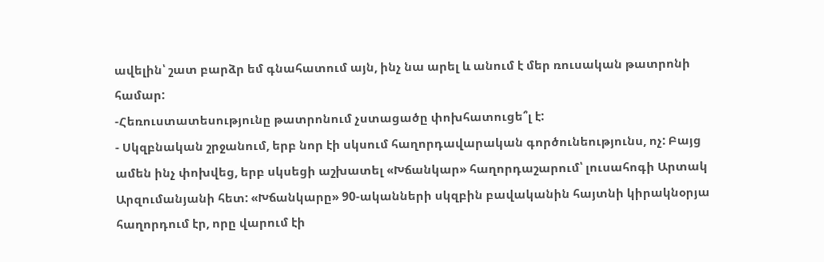ավելին՝ շատ բարձր եմ գնահատում այն, ինչ նա արել և անում է մեր ռուսական թատրոնի համար:
-Հեռուստատեսությունը թատրոնում չստացածը փոխհատուցե՞լ է:
- Սկզբնական շրջանում, երբ նոր էի սկսում հաղորդավարական գործունեությունս, ոչ: Բայց ամեն ինչ փոխվեց, երբ սկսեցի աշխատել «Խճանկար» հաղորդաշարում՝ լուսահոգի Արտակ Արզումանյանի հետ: «Խճանկարը» 90-ականների սկզբին բավականին հայտնի կիրակնօրյա հաղորդում էր, որը վարում էի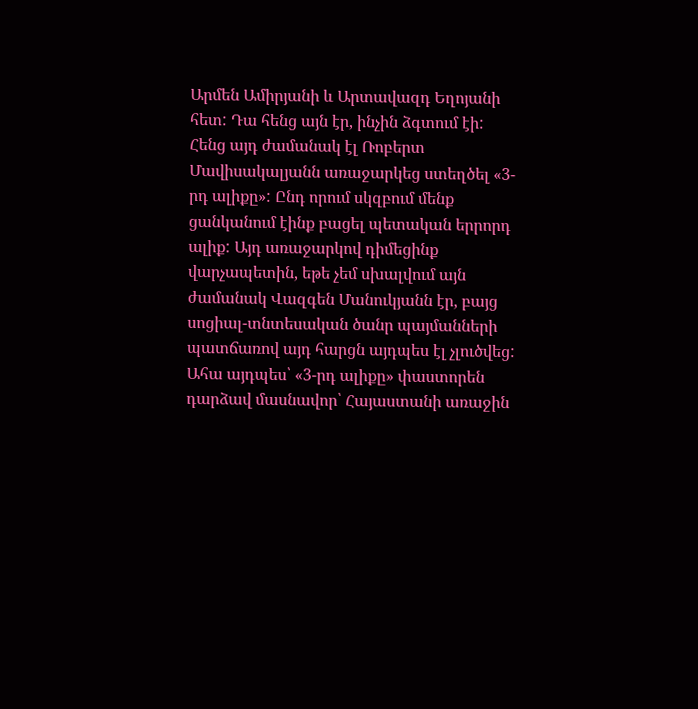Արմեն Ամիրյանի և Արտավազդ Եղոյանի հետ: Դա հենց այն էր, ինչին ձգտում էի: Հենց այդ ժամանակ էլ Ռոբերտ Մավիսակալյանն առաջարկեց ստեղծել «3-րդ ալիքը»: Ընդ որում սկզբում մենք ցանկանում էինք բացել պետական երրորդ ալիք: Այդ առաջարկով դիմեցինք վարչապետին, եթե չեմ սխալվում այն ժամանակ Վազգեն Մանուկյանն էր, բայց սոցիալ-տնտեսական ծանր պայմանների պատճառով այդ հարցն այդպես էլ չլուծվեց: Ահա այդպես՝ «3-րդ ալիքը» փաստորեն դարձավ մասնավոր՝ Հայաստանի առաջին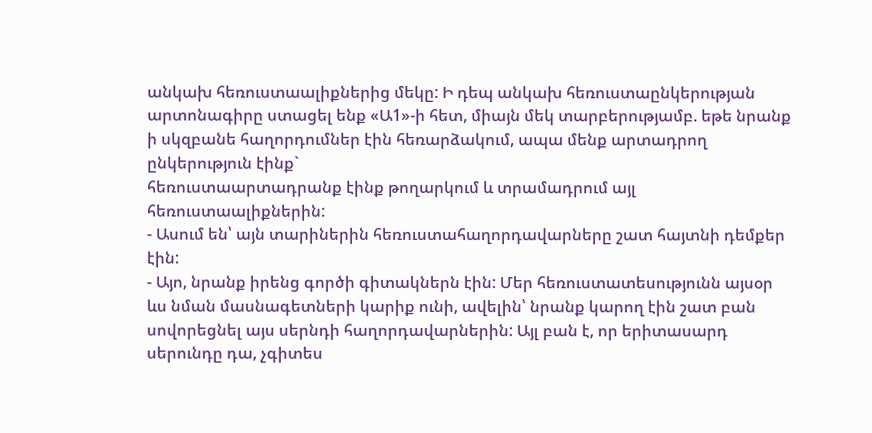անկախ հեռուստաալիքներից մեկը: Ի դեպ անկախ հեռուստաընկերության արտոնագիրը ստացել ենք «Ա1»-ի հետ, միայն մեկ տարբերությամբ. եթե նրանք ի սկզբանե հաղորդումներ էին հեռարձակում, ապա մենք արտադրող ընկերություն էինք`
հեռուստաարտադրանք էինք թողարկում և տրամադրում այլ հեռուստաալիքներին:
- Ասում են՝ այն տարիներին հեռուստահաղորդավարները շատ հայտնի դեմքեր էին:
- Այո, նրանք իրենց գործի գիտակներն էին: Մեր հեռուստատեսությունն այսօր ևս նման մասնագետների կարիք ունի, ավելին՝ նրանք կարող էին շատ բան սովորեցնել այս սերնդի հաղորդավարներին: Այլ բան է, որ երիտասարդ սերունդը դա, չգիտես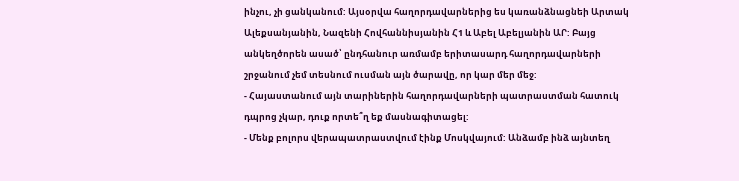ինչու, չի ցանկանում: Այսօրվա հաղորդավարներից ես կառանձնացնեի Արտակ Ալեքսանյանին, Նազենի Հովհաննիսյանին Հ1 և Աբել Աբելյանին ԱՐ: Բայց անկեղծորեն ասած՝ ընդհանուր առմամբ երիտասարդ հաղորդավարների շրջանում չեմ տեսնում ուսման այն ծարավը, որ կար մեր մեջ:
- Հայաստանում այն տարիներին հաղորդավարների պատրաստման հատուկ դպրոց չկար, դուք որտե՞ղ եք մասնագիտացել:
- Մենք բոլորս վերապատրաստվում էինք Մոսկվայում: Անձամբ ինձ այնտեղ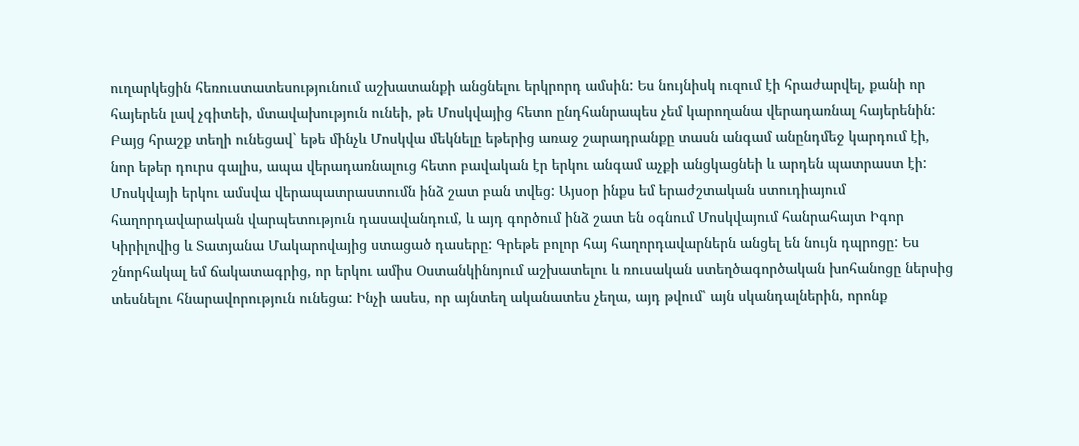ուղարկեցին հեռուստատեսությունում աշխատանքի անցնելու երկրորդ ամսին: Ես նույնիսկ ուզում էի հրաժարվել, քանի որ հայերեն լավ չգիտեի, մտավախություն ունեի, թե Մոսկվայից հետո ընդհանրապես չեմ կարողանա վերադառնալ հայերենին: Բայց հրաշք տեղի ունեցավ` եթե մինչև Մոսկվա մեկնելը եթերից առաջ շարադրանքը տասն անգամ անընդմեջ կարդում էի, նոր եթեր դուրս գալիս, ապա վերադառնալուց հետո բավական էր երկու անգամ աչքի անցկացնեի և արդեն պատրաստ էի: Մոսկվայի երկու ամսվա վերապատրաստումն ինձ շատ բան տվեց: Այսօր ինքս եմ երաժշտական ստուդիայում հաղորդավարական վարպետություն դասավանդում, և այդ գործում ինձ շատ են օգնում Մոսկվայում հանրահայտ Իգոր Կիրիլովից և Տատյանա Մակարովայից ստացած դասերը: Գրեթե բոլոր հայ հաղորդավարներն անցել են նույն դպրոցը: Ես շնորհակալ եմ ճակատագրից, որ երկու ամիս Օստանկինոյում աշխատելու և ռուսական ստեղծագործական խոհանոցը ներսից տեսնելու հնարավորություն ունեցա: Ինչի ասես, որ այնտեղ ականատես չեղա, այդ թվում՝ այն սկանդալներին, որոնք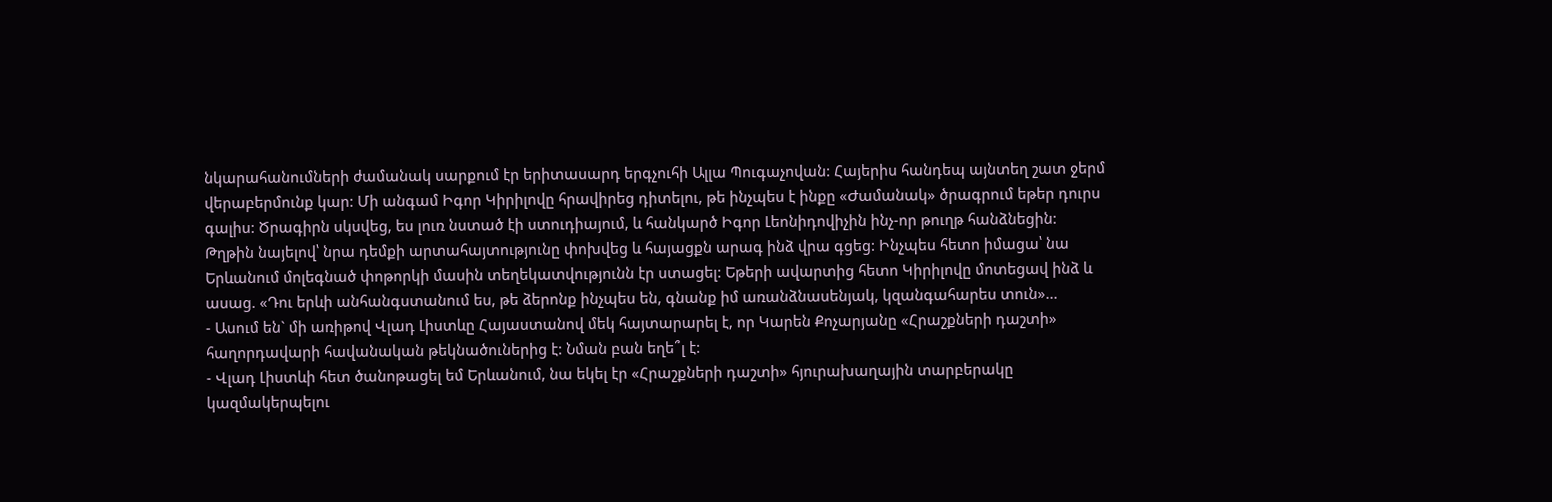նկարահանումների ժամանակ սարքում էր երիտասարդ երգչուհի Ալլա Պուգաչովան: Հայերիս հանդեպ այնտեղ շատ ջերմ վերաբերմունք կար: Մի անգամ Իգոր Կիրիլովը հրավիրեց դիտելու, թե ինչպես է ինքը «Ժամանակ» ծրագրում եթեր դուրս գալիս: Ծրագիրն սկսվեց, ես լուռ նստած էի ստուդիայում, և հանկարծ Իգոր Լեոնիդովիչին ինչ-որ թուղթ հանձնեցին: Թղթին նայելով՝ նրա դեմքի արտահայտությունը փոխվեց և հայացքն արագ ինձ վրա գցեց: Ինչպես հետո իմացա՝ նա Երևանում մոլեգնած փոթորկի մասին տեղեկատվությունն էր ստացել: Եթերի ավարտից հետո Կիրիլովը մոտեցավ ինձ և ասաց. «Դու երևի անհանգստանում ես, թե ձերոնք ինչպես են, գնանք իմ առանձնասենյակ, կզանգահարես տուն»...
- Ասում են` մի առիթով Վլադ Լիստևը Հայաստանով մեկ հայտարարել է, որ Կարեն Քոչարյանը «Հրաշքների դաշտի» հաղորդավարի հավանական թեկնածուներից է: Նման բան եղե՞լ է:
- Վլադ Լիստևի հետ ծանոթացել եմ Երևանում, նա եկել էր «Հրաշքների դաշտի» հյուրախաղային տարբերակը կազմակերպելու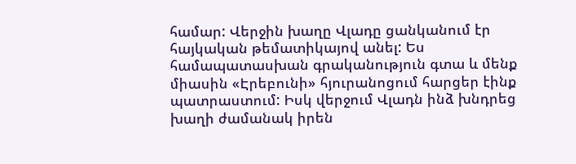համար: Վերջին խաղը Վլադը ցանկանում էր հայկական թեմատիկայով անել: Ես համապատասխան գրականություն գտա և մենք միասին «Էրեբունի» հյուրանոցում հարցեր էինք պատրաստում: Իսկ վերջում Վլադն ինձ խնդրեց խաղի ժամանակ իրեն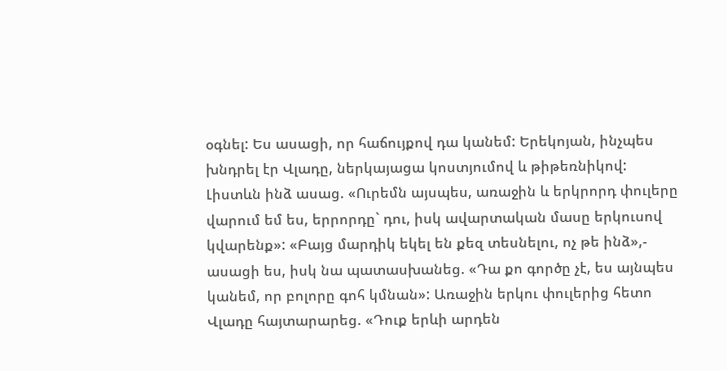օգնել: Ես ասացի, որ հաճույքով դա կանեմ: Երեկոյան, ինչպես խնդրել էր Վլադը, ներկայացա կոստյումով և թիթեռնիկով: Լիստևն ինձ ասաց. «Ուրեմն այսպես, առաջին և երկրորդ փուլերը վարում եմ ես, երրորդը` դու, իսկ ավարտական մասը երկուսով կվարենք»: «Բայց մարդիկ եկել են քեզ տեսնելու, ոչ թե ինձ»,- ասացի ես, իսկ նա պատասխանեց. «Դա քո գործը չէ, ես այնպես կանեմ, որ բոլորը գոհ կմնան»: Առաջին երկու փուլերից հետո Վլադը հայտարարեց. «Դուք երևի արդեն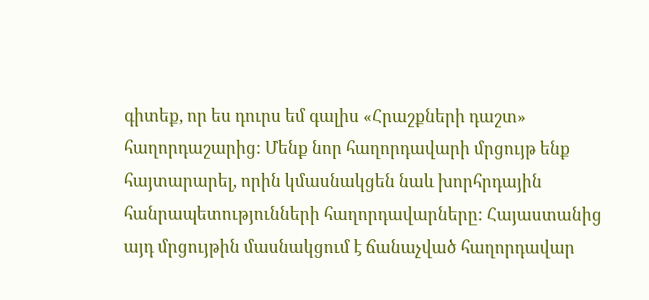գիտեք, որ ես դուրս եմ գալիս «Հրաշքների դաշտ» հաղորդաշարից: Մենք նոր հաղորդավարի մրցույթ ենք հայտարարել, որին կմասնակցեն նաև խորհրդային հանրապետությունների հաղորդավարները: Հայաստանից այդ մրցույթին մասնակցում է ճանաչված հաղորդավար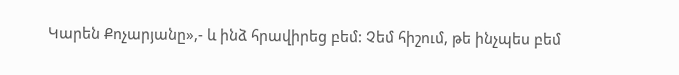Կարեն Քոչարյանը»,- և ինձ հրավիրեց բեմ: Չեմ հիշում, թե ինչպես բեմ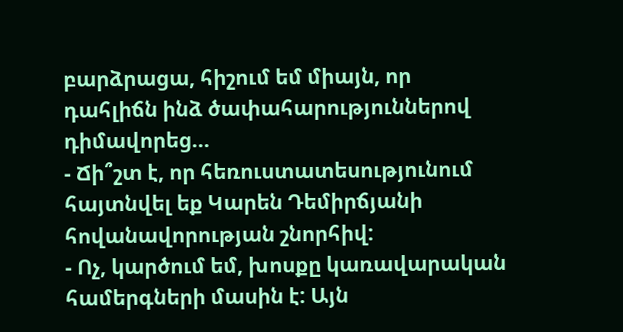բարձրացա, հիշում եմ միայն, որ դահլիճն ինձ ծափահարություններով դիմավորեց...
- Ճի՞շտ է, որ հեռուստատեսությունում հայտնվել եք Կարեն Դեմիրճյանի հովանավորության շնորհիվ:
- Ոչ, կարծում եմ, խոսքը կառավարական համերգների մասին է: Այն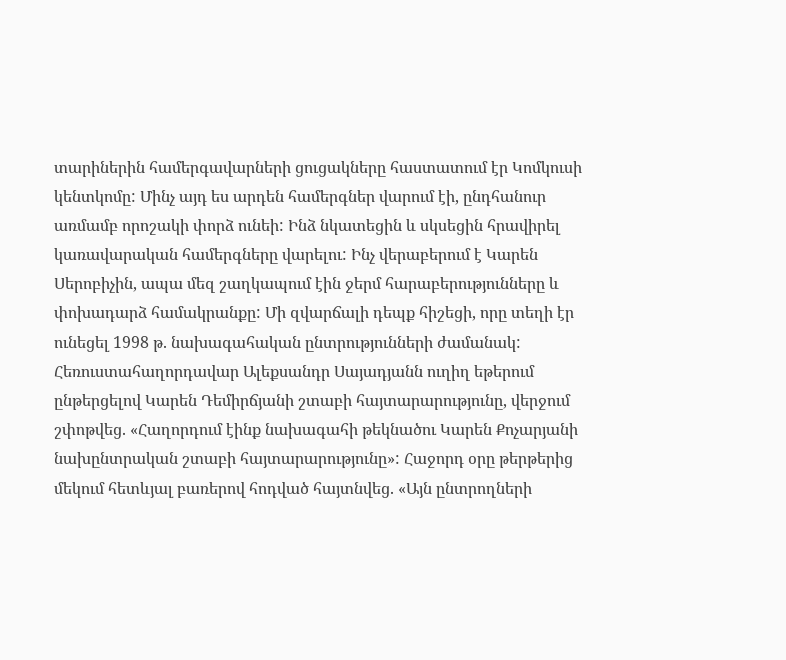տարիներին համերգավարների ցուցակները հաստատում էր Կոմկուսի կենտկոմը: Մինչ այդ ես արդեն համերգներ վարում էի, ընդհանուր առմամբ որոշակի փորձ ունեի: Ինձ նկատեցին և սկսեցին հրավիրել կառավարական համերգները վարելու: Ինչ վերաբերում է Կարեն Սերոբիչին, ապա մեզ շաղկապում էին ջերմ հարաբերությունները և փոխադարձ համակրանքը: Մի զվարճալի դեպք հիշեցի, որը տեղի էր ունեցել 1998 թ. նախագահական ընտրությունների ժամանակ: Հեռուստահաղորդավար Ալեքսանդր Սայադյանն ուղիղ եթերում ընթերցելով Կարեն Դեմիրճյանի շտաբի հայտարարությունը, վերջում շփոթվեց. «Հաղորդում էինք նախագահի թեկնածու Կարեն Քոչարյանի նախընտրական շտաբի հայտարարությունը»: Հաջորդ օրը թերթերից մեկում հետևյալ բառերով հոդված հայտնվեց. «Այն ընտրողների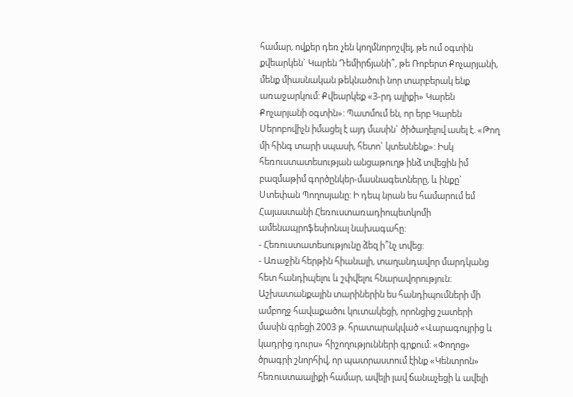համար, ովքեր դեռ չեն կողմնորոշվել, թե ում օգտին քվեարկեն` Կարեն Դեմիրճյանի՞, թե Ռոբերտ Քոչարյանի, մենք միասնական թեկնածուի նոր տարբերակ ենք առաջարկում: Քվեարկեք «3-րդ ալիքի» Կարեն Քոչարյանի օգտին»: Պատմում են, որ երբ Կարեն Սերոբովիչն իմացել է այդ մասին` ծիծաղելով ասել է. «Թող մի հինգ տարի սպասի, հետո` կտեսնենք»: Իսկ հեռուստատեսության անցաթուղթ ինձ տվեցին իմ բազմաթիմ գործընկեր-մասնագետները, և ինքը` Ստեփան Պողոսյանը: Ի դեպ նրան ես համարում եմ Հայաստանի Հեռուստառադիոպետկոմի ամենապրոֆեսիոնալ նախագահը:
- Հեռուստատեսությունը ձեզ ի՞նչ տվեց:
- Առաջին հերթին հիանալի, տաղանդավոր մարդկանց հետ հանդիպելու և շփվելու հնարավորություն: Աշխատանքային տարիներին ես հանդիպումների մի ամբողջ հավաքածու կուտակեցի, որոնցից շատերի մասին գրեցի 2003 թ. հրատարակված «Վարագույրից և կադրից դուրս» հիշողությունների գրքում: «Փողոց» ծրագրի շնորհիվ, որ պատրաստում էինք «Կենտրոն» հեռուստաալիքի համար, ավելի լավ ճանաչեցի և ավելի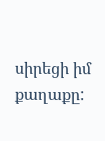սիրեցի իմ քաղաքը: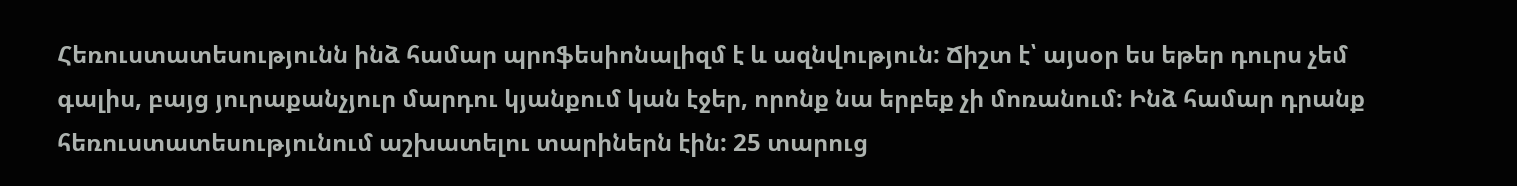Հեռուստատեսությունն ինձ համար պրոֆեսիոնալիզմ է և ազնվություն: Ճիշտ է՝ այսօր ես եթեր դուրս չեմ գալիս, բայց յուրաքանչյուր մարդու կյանքում կան էջեր, որոնք նա երբեք չի մոռանում: Ինձ համար դրանք հեռուստատեսությունում աշխատելու տարիներն էին: 25 տարուց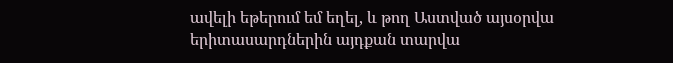ավելի եթերում եմ եղել, և թող Աստված այսօրվա երիտասարդներին այդքան տարվա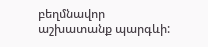բեղմնավոր աշխատանք պարգևի: